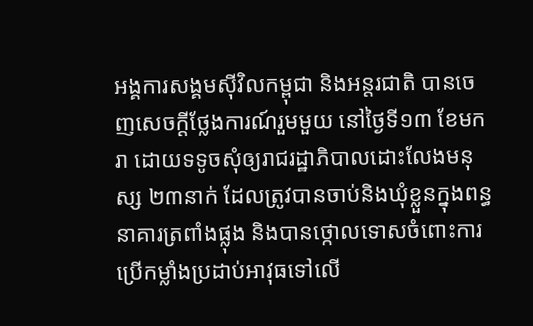អង្គការសង្គមស៊ីវិលកម្ពុជា និងអន្តរជាតិ បានចេញសេចក្ដីថ្លែងការណ៍រួមមួយ នៅថ្ងៃទី១៣ ខែមករា ដោយទទូចសុំឲ្យរាជរដ្ឋាភិបាលដោះលែងមនុស្ស ២៣នាក់ ដែលត្រូវបានចាប់និងឃុំខ្លួនក្នុងពន្ធនាគារត្រពាំងផ្លុង និងបានថ្កោលទោសចំពោះការប្រើកម្លាំងប្រដាប់អាវុធទៅលើ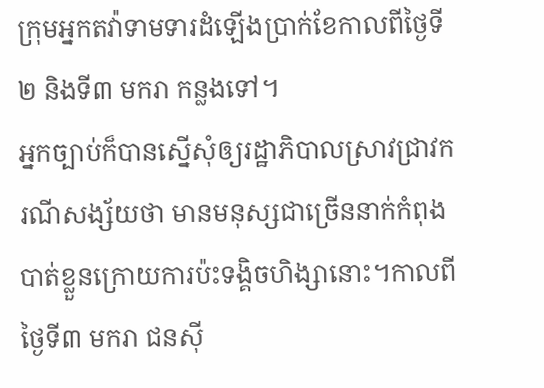ក្រុមអ្នកតវ៉ាទាមទារដំឡើងប្រាក់ខែកាលពីថ្ងៃទី២ និងទី៣ មករា កន្លងទៅ។
អ្នកច្បាប់ក៏បានស្នើសុំឲ្យរដ្ឋាភិបាលស្រាវជ្រាវករណីសង្ស័យថា មានមនុស្សជាច្រើននាក់កំពុងបាត់ខ្លួនក្រោយការប៉ះទង្គិចហិង្សានោះ។កាលពីថ្ងៃទី៣ មករា ជនស៊ី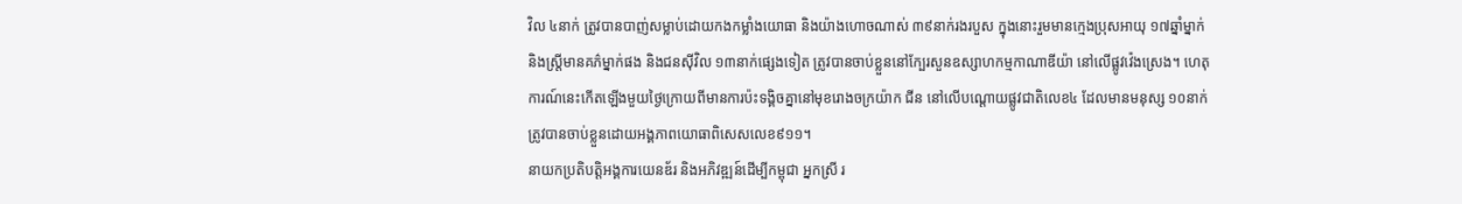វិល ៤នាក់ ត្រូវបានបាញ់សម្លាប់ដោយកងកម្លាំងយោធា និងយ៉ាងហោចណាស់ ៣៩នាក់រងរបួស ក្នុងនោះរួមមានក្មេងប្រុសអាយុ ១៧ឆ្នាំម្នាក់ និងស្ត្រីមានគភ៌ម្នាក់ផង និងជនស៊ីវិល ១៣នាក់ផ្សេងទៀត ត្រូវបានចាប់ខ្លួននៅក្បែរសួនឧស្សាហកម្មកាណាឌីយ៉ា នៅលើផ្លូវវ៉េងស្រេង។ ហេតុការណ៍នេះកើតឡើងមួយថ្ងៃក្រោយពីមានការប៉ះទង្គិចគ្នានៅមុខរោងចក្រយ៉ាក ជីន នៅលើបណ្ដោយផ្លូវជាតិលេខ៤ ដែលមានមនុស្ស ១០នាក់ ត្រូវបានចាប់ខ្លួនដោយអង្គភាពយោធាពិសេសលេខ៩១១។
នាយកប្រតិបត្តិអង្គការយេនឌ័រ និងអភិវឌ្ឍន៍ដើម្បីកម្ពុជា អ្នកស្រី រ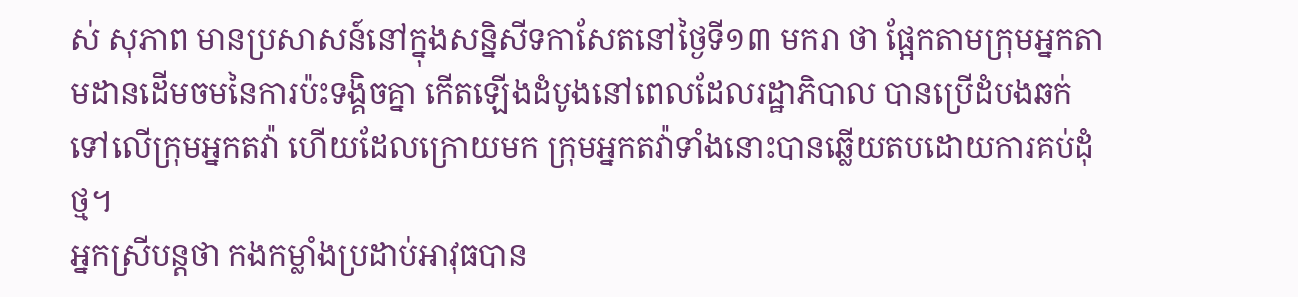ស់ សុភាព មានប្រសាសន៍នៅក្នុងសន្និសីទកាសែតនៅថ្ងៃទី១៣ មករា ថា ផ្អែកតាមក្រុមអ្នកតាមដានដើមចមនៃការប៉ះទង្គិចគ្នា កើតឡើងដំបូងនៅពេលដែលរដ្ឋាភិបាល បានប្រើដំបងឆក់ទៅលើក្រុមអ្នកតវ៉ា ហើយដែលក្រោយមក ក្រុមអ្នកតវ៉ាទាំងនោះបានឆ្លើយតបដោយការគប់ដុំថ្ម។
អ្នកស្រីបន្តថា កងកម្លាំងប្រដាប់អាវុធបាន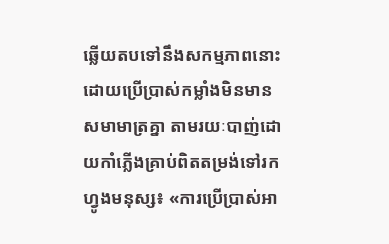ឆ្លើយតបទៅនឹងសកម្មភាពនោះ ដោយប្រើប្រាស់កម្លាំងមិនមានសមាមាត្រគ្នា តាមរយៈបាញ់ដោយកាំភ្លើងគ្រាប់ពិតតម្រង់ទៅរកហ្វូងមនុស្ស៖ «ការប្រើប្រាស់អា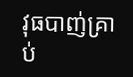វុធបាញ់គ្រាប់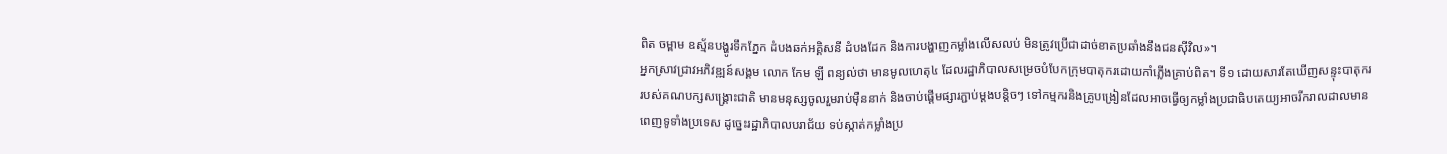ពិត ចម្ពាម ឧស្ម័នបង្ហូរទឹកភ្នែក ដំបងឆក់អគ្គិសនី ដំបងដែក និងការបង្ហាញកម្លាំងលើសលប់ មិនត្រូវប្រើជាដាច់ខាតប្រឆាំងនឹងជនស៊ីវិល»។
អ្នកស្រាវជ្រាវអភិវឌ្ឍន៍សង្គម លោក កែម ឡី ពន្យល់ថា មានមូលហេតុ៤ ដែលរដ្ឋាភិបាលសម្រេចបំបែកក្រុមបាតុករដោយកាំភ្លើងគ្រាប់ពិត។ ទី១ ដោយសារតែឃើញសន្ទុះបាតុកររបស់គណបក្សសង្គ្រោះជាតិ មានមនុស្សចូលរួមរាប់ម៉ឺននាក់ និងចាប់ផ្ដើមផ្សារភ្ជាប់ម្ដងបន្តិចៗ ទៅកម្មករនិងគ្រូបង្រៀនដែលអាចធ្វើឲ្យកម្លាំងប្រជាធិបតេយ្យអាចរីករាលដាលមានពេញទូទាំងប្រទេស ដូច្នេះរដ្ឋាភិបាលបរាជ័យ ទប់ស្កាត់កម្លាំងប្រ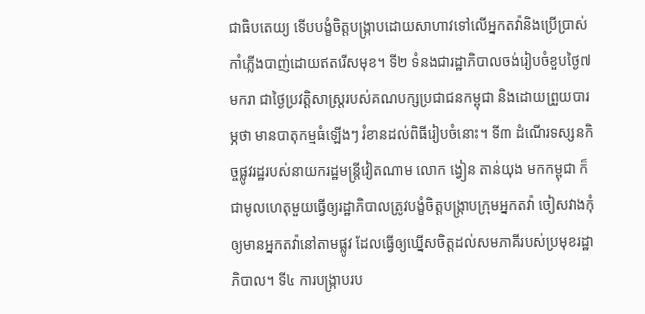ជាធិបតេយ្យ ទើបបង្ខំចិត្តបង្ក្រាបដោយសាហាវទៅលើអ្នកតវ៉ានិងប្រើប្រាស់កាំភ្លើងបាញ់ដោយឥតរើសមុខ។ ទី២ ទំនងជារដ្ឋាភិបាលចង់រៀបចំខួបថ្ងៃ៧ មករា ជាថ្ងៃប្រវត្តិសាស្ត្ររបស់គណបក្សប្រជាជនកម្ពុជា និងដោយព្រួយបារម្ភថា មានបាតុកម្មធំឡើងៗ រំខានដល់ពិធីរៀបចំនោះ។ ទី៣ ដំណើរទស្សនកិច្ចផ្លូវរដ្ឋរបស់នាយករដ្ឋមន្ត្រីវៀតណាម លោក ង្វៀន តាន់យុង មកកម្ពុជា ក៏ជាមូលហេតុមួយធ្វើឲ្យរដ្ឋាភិបាលត្រូវបង្ខំចិត្តបង្ក្រាបក្រុមអ្នកតវ៉ា ចៀសវាងកុំឲ្យមានអ្នកតវ៉ានៅតាមផ្លូវ ដែលធ្វើឲ្យឃ្នើសចិត្តដល់សមភាគីរបស់ប្រមុខរដ្ឋាភិបាល។ ទី៤ ការបង្ក្រាបរប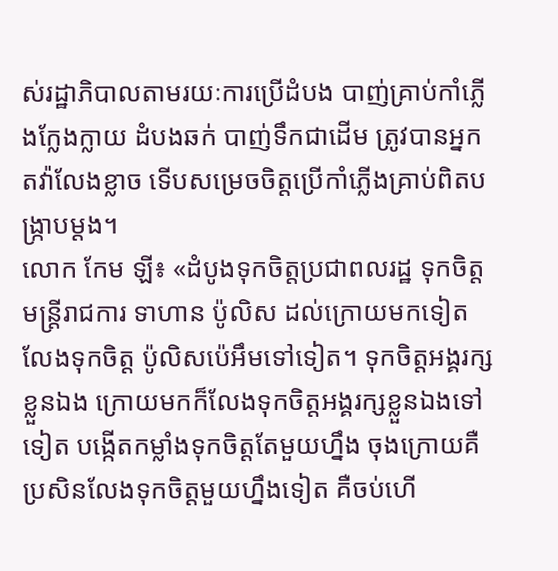ស់រដ្ឋាភិបាលតាមរយៈការប្រើដំបង បាញ់គ្រាប់កាំភ្លើងក្លែងក្លាយ ដំបងឆក់ បាញ់ទឹកជាដើម ត្រូវបានអ្នកតវ៉ាលែងខ្លាច ទើបសម្រេចចិត្តប្រើកាំភ្លើងគ្រាប់ពិតបង្ក្រាបម្ដង។
លោក កែម ឡី៖ «ដំបូងទុកចិត្តប្រជាពលរដ្ឋ ទុកចិត្តមន្ត្រីរាជការ ទាហាន ប៉ូលិស ដល់ក្រោយមកទៀតលែងទុកចិត្ត ប៉ូលិសប៉េអឹមទៅទៀត។ ទុកចិត្តអង្គរក្សខ្លួនឯង ក្រោយមកក៏លែងទុកចិត្តអង្គរក្សខ្លួនឯងទៅទៀត បង្កើតកម្លាំងទុកចិត្តតែមួយហ្នឹង ចុងក្រោយគឺប្រសិនលែងទុកចិត្តមួយហ្នឹងទៀត គឺចប់ហើ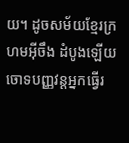យ។ ដូចសម័យខ្មែរក្រហមអ៊ីចឹង ដំបូងឡើយចោទបញ្ញវន្តអ្នកធ្វើរ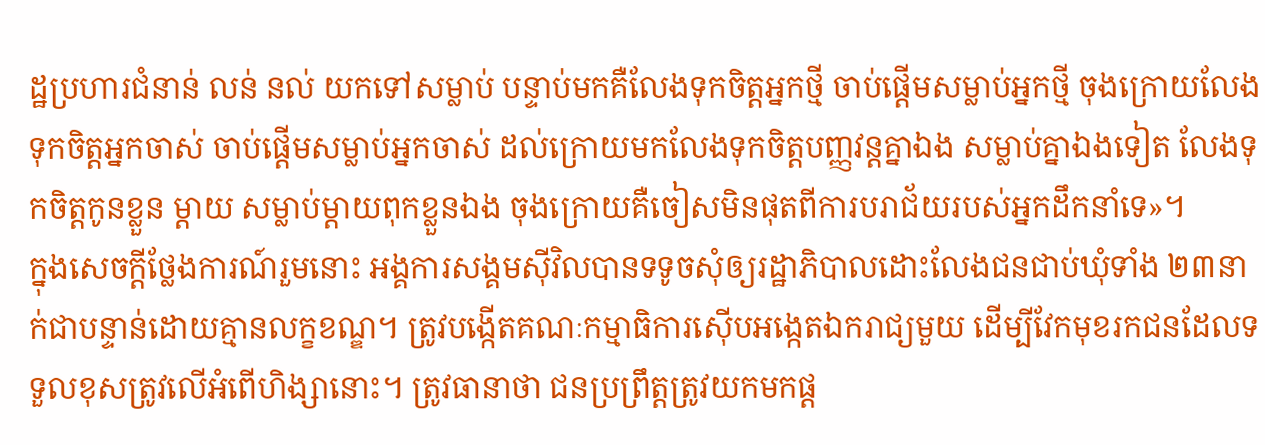ដ្ឋប្រហារជំនាន់ លន់ នល់ យកទៅសម្លាប់ បន្ទាប់មកគឺលែងទុកចិត្តអ្នកថ្មី ចាប់ផ្ដើមសម្លាប់អ្នកថ្មី ចុងក្រោយលែងទុកចិត្តអ្នកចាស់ ចាប់ផ្ដើមសម្លាប់អ្នកចាស់ ដល់ក្រោយមកលែងទុកចិត្តបញ្ញវន្តគ្នាឯង សម្លាប់គ្នាឯងទៀត លែងទុកចិត្តកូនខ្លួន ម្ដាយ សម្លាប់ម្ដាយពុកខ្លួនឯង ចុងក្រោយគឺចៀសមិនផុតពីការបរាជ័យរបស់អ្នកដឹកនាំទេ»។
ក្នុងសេចក្ដីថ្លែងការណ៍រួមនោះ អង្គការសង្គមស៊ីវិលបានទទូចសុំឲ្យរដ្ឋាភិបាលដោះលែងជនជាប់ឃុំទាំង ២៣នាក់ជាបន្ទាន់ដោយគ្មានលក្ខខណ្ឌ។ ត្រូវបង្កើតគណៈកម្មាធិការស៊ើបអង្កេតឯករាជ្យមួយ ដើម្បីវែកមុខរកជនដែលទទួលខុសត្រូវលើអំពើហិង្សានោះ។ ត្រូវធានាថា ជនប្រព្រឹត្តត្រូវយកមកផ្ដ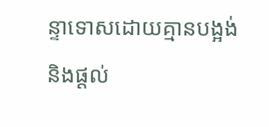ន្ទាទោសដោយគ្មានបង្អង់ និងផ្ដល់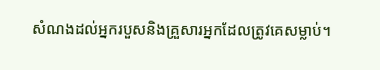សំណងដល់អ្នករបួសនិងគ្រួសារអ្នកដែលត្រូវគេសម្លាប់។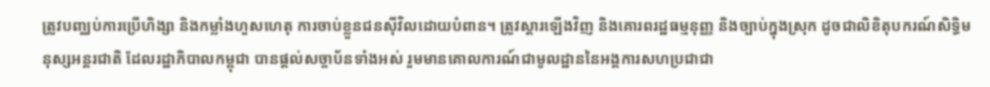ត្រូវបញ្ឈប់ការប្រើហិង្សា និងកម្លាំងហួសហេតុ ការចាប់ខ្លួនជនស៊ីវិលដោយបំពាន។ ត្រូវស្ដារឡើងវិញ និងគោរពរដ្ឋធម្មនុញ្ញ និងច្បាប់ក្នុងស្រុក ដូចជាលិខិតុបករណ៍សិទ្ធិមនុស្សអន្តរជាតិ ដែលរដ្ឋាភិបាលកម្ពុជា បានផ្ដល់សច្ចាប័នទាំងអស់ រួមមានគោលការណ៍ជាមូលដ្ឋាននៃអង្គការសហប្រជាជា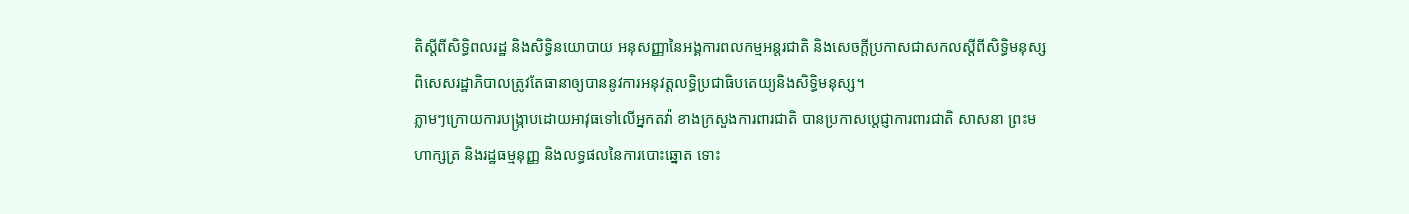តិស្ដីពីសិទ្ធិពលរដ្ឋ និងសិទ្ធិនយោបាយ អនុសញ្ញានៃអង្គការពលកម្មអន្តរជាតិ និងសេចក្ដីប្រកាសជាសកលស្ដីពីសិទ្ធិមនុស្ស ពិសេសរដ្ឋាភិបាលត្រូវតែធានាឲ្យបាននូវការអនុវត្តលទ្ធិប្រជាធិបតេយ្យនិងសិទ្ធិមនុស្ស។
ភ្លាមៗក្រោយការបង្ក្រាបដោយអាវុធទៅលើអ្នកតវ៉ា ខាងក្រសួងការពារជាតិ បានប្រកាសប្ដេជ្ញាការពារជាតិ សាសនា ព្រះមហាក្សត្រ និងរដ្ឋធម្មនុញ្ញ និងលទ្ធផលនៃការបោះឆ្នោត ទោះ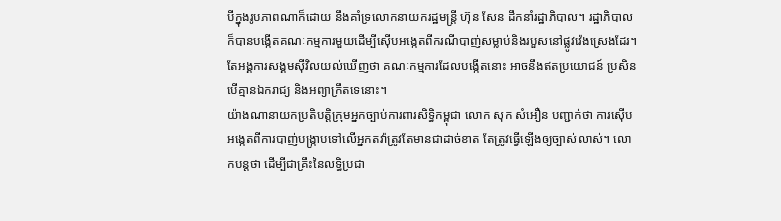បីក្នុងរូបភាពណាក៏ដោយ នឹងគាំទ្រលោកនាយករដ្ឋមន្ត្រី ហ៊ុន សែន ដឹកនាំរដ្ឋាភិបាល។ រដ្ឋាភិបាលក៏បានបង្កើតគណៈកម្មការមួយដើម្បីស៊ើបអង្កេតពីករណីបាញ់សម្លាប់និងរបួសនៅផ្លូវវ៉េងស្រេងដែរ។ តែអង្គការសង្គមស៊ីវិលយល់ឃើញថា គណៈកម្មការដែលបង្កើតនោះ អាចនឹងឥតប្រយោជន៍ ប្រសិនបើគ្មានឯករាជ្យ និងអព្យាក្រឹតទេនោះ។
យ៉ាងណានាយកប្រតិបត្តិក្រុមអ្នកច្បាប់ការពារសិទ្ធិកម្ពុជា លោក សុក សំអឿន បញ្ជាក់ថា ការស៊ើបអង្កេតពីការបាញ់បង្ក្រាបទៅលើអ្នកតវ៉ាត្រូវតែមានជាដាច់ខាត តែត្រូវធ្វើឡើងឲ្យច្បាស់លាស់។ លោកបន្តថា ដើម្បីជាគ្រឹះនៃលទ្ធិប្រជា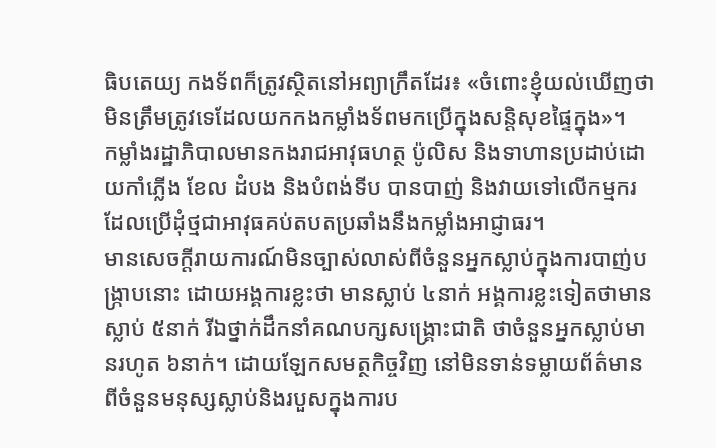ធិបតេយ្យ កងទ័ពក៏ត្រូវស្ថិតនៅអព្យាក្រឹតដែរ៖ «ចំពោះខ្ញុំយល់ឃើញថា មិនត្រឹមត្រូវទេដែលយកកងកម្លាំងទ័ពមកប្រើក្នុងសន្តិសុខផ្ទៃក្នុង»។
កម្លាំងរដ្ឋាភិបាលមានកងរាជអាវុធហត្ថ ប៉ូលិស និងទាហានប្រដាប់ដោយកាំភ្លើង ខែល ដំបង និងបំពង់ទីប បានបាញ់ និងវាយទៅលើកម្មករដែលប្រើដុំថ្មជាអាវុធគប់តបតប្រឆាំងនឹងកម្លាំងអាជ្ញាធរ។
មានសេចក្ដីរាយការណ៍មិនច្បាស់លាស់ពីចំនួនអ្នកស្លាប់ក្នុងការបាញ់បង្ក្រាបនោះ ដោយអង្គការខ្លះថា មានស្លាប់ ៤នាក់ អង្គការខ្លះទៀតថាមានស្លាប់ ៥នាក់ រីឯថ្នាក់ដឹកនាំគណបក្សសង្គ្រោះជាតិ ថាចំនួនអ្នកស្លាប់មានរហូត ៦នាក់។ ដោយឡែកសមត្ថកិច្ចវិញ នៅមិនទាន់ទម្លាយព័ត៌មានពីចំនួនមនុស្សស្លាប់និងរបួសក្នុងការប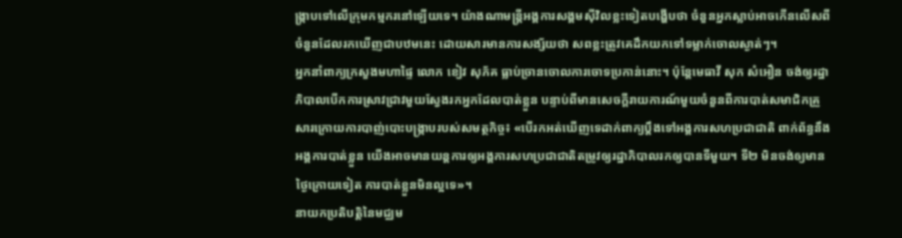ង្ក្រាបទៅលើក្រុមកម្មករនៅឡើយទេ។ យ៉ាងណាមន្ត្រីអង្គការសង្គមស៊ីវិលខ្លះទៀតបង្ហើបថា ចំនួនអ្នកស្លាប់អាចកើនលើសពីចំនួនដែលរកឃើញជាបឋមនេះ ដោយសារមានការសង្ស័យថា សពខ្លះត្រូវគេដឹកយកទៅទម្លាក់ចោលស្ងាត់ៗ។
អ្នកនាំពាក្យក្រសួងមហាផ្ទៃ លោក ខៀវ សុភ័គ ធ្លាប់ច្រានចោលការចោទប្រកាន់នោះ។ ប៉ុន្តែមេធាវី សុក សំអឿន ចង់ឲ្យរដ្ឋាភិបាលបើកការស្រាវជ្រាវមួយស្វែងរកអ្នកដែលបាត់ខ្លួន បន្ទាប់ពីមានសេចក្ដីរាយការណ៍មួយចំនួនពីការបាត់សមាជិកគ្រួសារក្រោយការបាញ់បោះបង្ក្រាបរបស់សមត្ថកិច្ច៖ «បើរកអត់ឃើញទេដាក់ពាក្យប្ដឹងទៅអង្គការសហប្រជាជាតិ ពាក់ព័ន្ធនឹងអង្គការបាត់ខ្លួន យើងអាចមានយន្តការឲ្យអង្គការសហប្រជាជាតិតម្រូវឲ្យរដ្ឋាភិបាលរកឲ្យបានទីមួយ។ ទី២ មិនចង់ឲ្យមានថ្ងៃក្រោយទៀត ការបាត់ខ្លួនមិនល្អទេ»។
នាយកប្រតិបត្តិនៃមជ្ឈម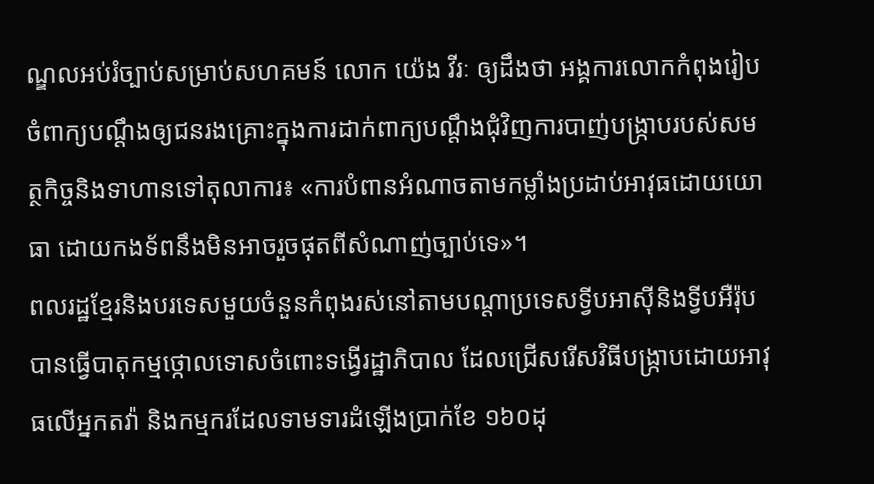ណ្ឌលអប់រំច្បាប់សម្រាប់សហគមន៍ លោក យ៉េង វីរៈ ឲ្យដឹងថា អង្គការលោកកំពុងរៀបចំពាក្យបណ្ដឹងឲ្យជនរងគ្រោះក្នុងការដាក់ពាក្យបណ្ដឹងជុំវិញការបាញ់បង្ក្រាបរបស់សមត្ថកិច្ចនិងទាហានទៅតុលាការ៖ «ការបំពានអំណាចតាមកម្លាំងប្រដាប់អាវុធដោយយោធា ដោយកងទ័ពនឹងមិនអាចរួចផុតពីសំណាញ់ច្បាប់ទេ»។
ពលរដ្ឋខ្មែរនិងបរទេសមួយចំនួនកំពុងរស់នៅតាមបណ្ដាប្រទេសទ្វីបអាស៊ីនិងទ្វីបអឺរ៉ុប បានធ្វើបាតុកម្មថ្កោលទោសចំពោះទង្វើរដ្ឋាភិបាល ដែលជ្រើសរើសវិធីបង្ក្រាបដោយអាវុធលើអ្នកតវ៉ា និងកម្មករដែលទាមទារដំឡើងប្រាក់ខែ ១៦០ដុ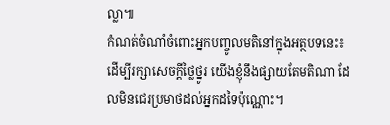ល្លា៕
កំណត់ចំណាំចំពោះអ្នកបញ្ចូលមតិនៅក្នុងអត្ថបទនេះ៖
ដើម្បីរក្សាសេចក្ដីថ្លៃថ្នូរ យើងខ្ញុំនឹងផ្សាយតែមតិណា ដែលមិនជេរប្រមាថដល់អ្នកដទៃប៉ុណ្ណោះ។